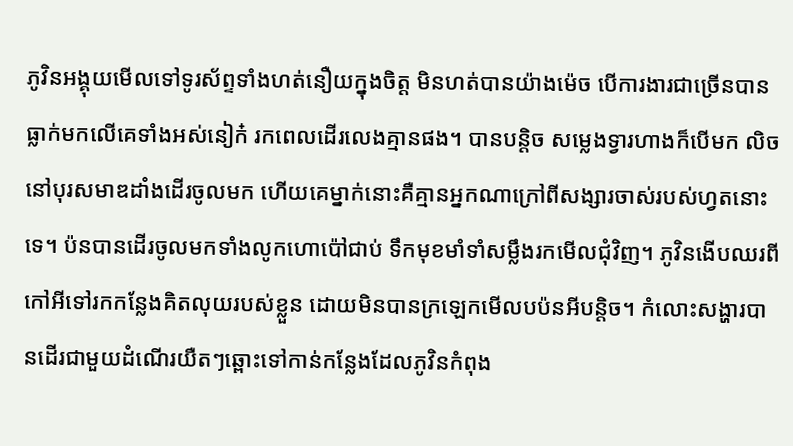ភូវិនអង្គុយមើលទៅទូរស័ព្ទទាំងហត់នឿយក្នុងចិត្ដ មិនហត់បានយ៉ាងម៉េច បើការងារជាច្រើនបានធ្លាក់មកលើគេទាំងអស់នៀក៎ រកពេលដើរលេងគ្មានផង។ បានបន្តិច សម្លេងទ្វារហាងក៏បើមក លិចនៅបុរសមាឌដាំងដើរចូលមក ហើយគេម្នាក់នោះគឺគ្មានអ្នកណាក្រៅពីសង្សារចាស់របស់ហ្វតនោះទេ។ ប៉នបានដើរចូលមកទាំងលូកហោប៉ៅជាប់ ទឹកមុខមាំទាំសម្លឹងរកមើលជុំវិញ។ ភូវិនងើបឈរពីកៅអីទៅរកកន្លែងគិតលុយរបស់ខ្លួន ដោយមិនបានក្រឡេកមើលបប៉នអីបន្តិច។ កំលោះសង្ហារបានដើរជាមួយដំណើរយឺតៗឆ្ពោះទៅកាន់កន្លែងដែលភូវិនកំពុង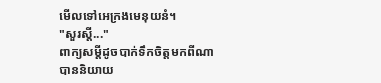មើលទៅអេក្រងមេនុយនំ។
"សួរស្ដី..."
ពាក្យសម្ដីដូចបាក់ទឹកចិត្ដមកពីណាបាននិយាយ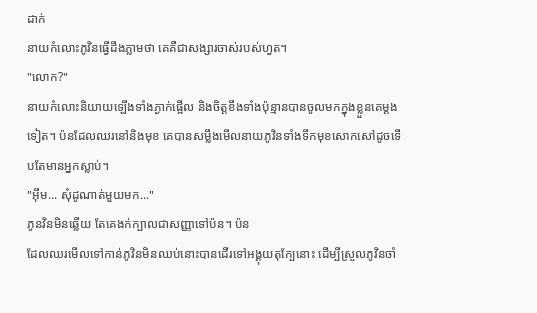ដាក់
នាយកំលោះភូវិនធ្វើដឹងភ្លាមថា គេគឺជាសង្សារចាស់របស់ហ្វត។
"លោក?"
នាយកំលោះនិយាយឡើងទាំងភ្ងាក់ផ្អើល និងចិត្ដខឹងទាំងប៉ុន្មានបានចូលមកក្នុងខ្លួនគេម្ដងទៀត។ ប៉នដែលឈរនៅនិងមុខ គេបានសម្លឹងមើលនាយភូវិនទាំងទឹកមុខសោកសៅដូចទើបតែមានអ្នកស្លាប់។
"អុឹម... សុំដូណាត់មួយមក..."
ភូនវិនមិនឆ្លើយ តែគេងក់ក្បាលជាសញ្ញាទៅប៉ន។ ប៉ន
ដែលឈរមើលទៅកាន់ភូវិនមិនឈប់នោះបានដើរទៅអង្គុយតុក្បែនោះ ដើម្បីស្រួលភូវិនចាំ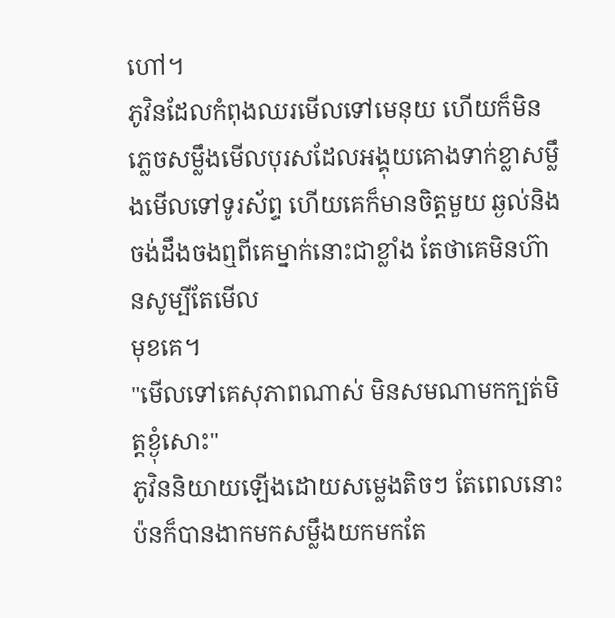ហៅ។
ភូវិនដែលកំពុងឈរមើលទៅមេនុយ ហើយក៏មិនភ្លេចសម្លឹងមើលបុរសដែលអង្គុយគោងទាក់ខ្លាសម្លឹងមើលទៅទូរស័ព្ទ ហើយគេក៏មានចិត្ដមួយ ឆ្ងល់និងចង់ដឹងចងឮពីគេម្នាក់នោះជាខ្លាំង តែថាគេមិនហ៊ានសូម្បីតែមើល
មុខគេ។
"មើលទៅគេសុភាពណាស់ មិនសមណាមកក្បត់មិត្ដខ្ងុំសោះ"
ភូវិននិយាយឡើងដោយសម្លេងតិចៗ តែពេលនោះប៉នក៏បានងាកមកសម្លឹងយកមកតែ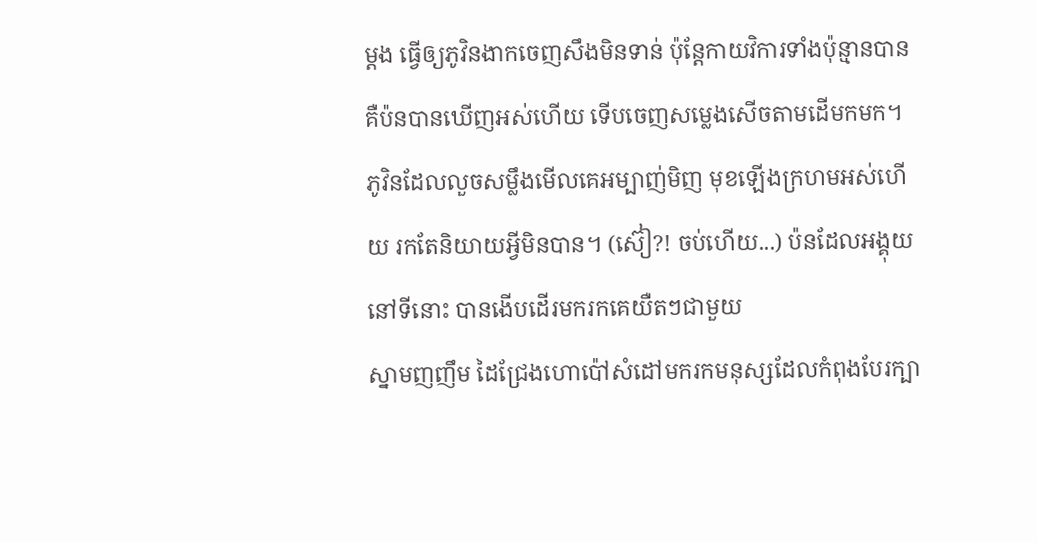ម្ដង ធ្វើឲ្យភូវិនងាកចេញសឹងមិនទាន់ ប៉ុន្តែកាយវិការទាំងប៉ុន្មានបាន គឺប៉នបានឃើញអស់ហើយ ទើបចេញសម្លេងសើចតាមដើមកមក។ ភូវិនដែលលួចសម្លឹងមើលគេអម្បាញ់មិញ មុខឡើងក្រហមអស់ហើយ រកតែនិយាយអ្វីមិនបាន។ (ស៊ៀ?! ចប់ហើយ...) ប៉នដែលអង្គុយនៅទីនោះ បានងើបដើរមករកគេយឺតៗជាមួយ
ស្នាមញញឹម ដៃជ្រែងហោប៉ៅសំដៅមករកមនុស្សដែលកំពុងបែរក្បា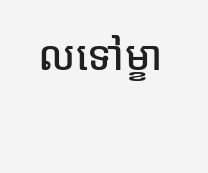លទៅម្ខា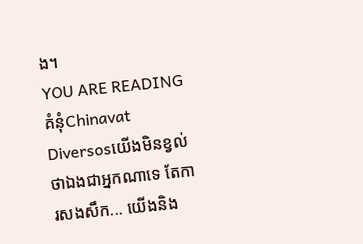ង។
YOU ARE READING
គំនុំChinavat
Diversosយើងមិនខ្វល់ថាឯងជាអ្នកណាទេ តែការសងសឹក... យើងនិង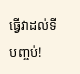ធ្វើវាដល់ទីបញ្ចប់!